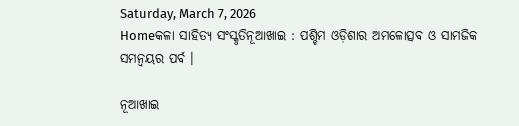Saturday, March 7, 2026
Homeକଳା ସାହିତ୍ୟ ସଂସ୍କୃତିନୂଆଖାଇ : ପଶ୍ଚିମ ଓଡ଼ିଶାର ଅମଳୋତ୍ସବ ଓ ସାମଜିକ ସମନ୍ୱୟର ପର୍ବ ।

ନୂଆଖାଇ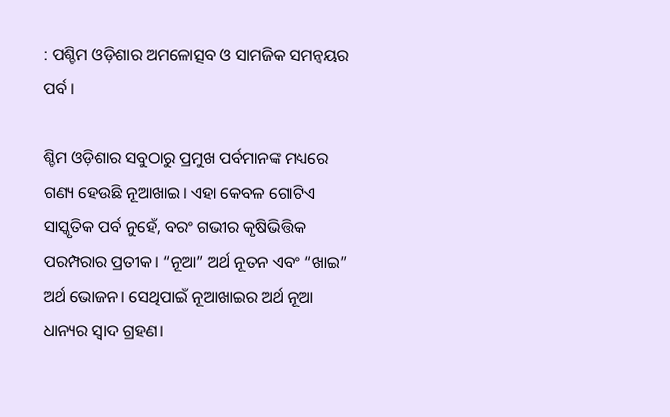: ପଶ୍ଚିମ ଓଡ଼ିଶାର ଅମଳୋତ୍ସବ ଓ ସାମଜିକ ସମନ୍ୱୟର ପର୍ବ ।

ଶ୍ଚିମ ଓଡ଼ିଶାର ସବୁଠାରୁ ପ୍ରମୁଖ ପର୍ବମାନଙ୍କ ମଧ୍ୟରେ ଗଣ୍ୟ ହେଉଛି ନୂଆଖାଇ। ଏହା କେବଳ ଗୋଟିଏ ସାସ୍କୃତିକ ପର୍ବ ନୁହେଁ, ବରଂ ଗଭୀର କୃଷିଭିତ୍ତିକ ପରମ୍ପରାର ପ୍ରତୀକ। “ନୂଆ” ଅର୍ଥ ନୂତନ ଏବଂ “ଖାଇ” ଅର୍ଥ ଭୋଜନ। ସେଥିପାଇଁ ନୂଆଖାଇର ଅର୍ଥ ନୂଆ ଧାନ୍ୟର ସ୍ୱାଦ ଗ୍ରହଣ।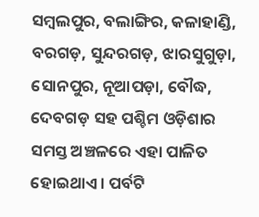ସମ୍ବଲପୁର, ବଲାଙ୍ଗିର, କଳାହାଣ୍ଡି, ବରଗଡ଼, ସୁନ୍ଦରଗଡ଼, ଝାରସୁଗୁଡ଼ା, ସୋନପୁର, ନୂଆପଡ଼ା, ବୌଦ୍ଧ, ଦେବଗଡ଼ ସହ ପଶ୍ଚିମ ଓଡ଼ିଶାର ସମସ୍ତ ଅଞ୍ଚଳରେ ଏହା ପାଳିତ ହୋଇଥାଏ। ପର୍ବଟି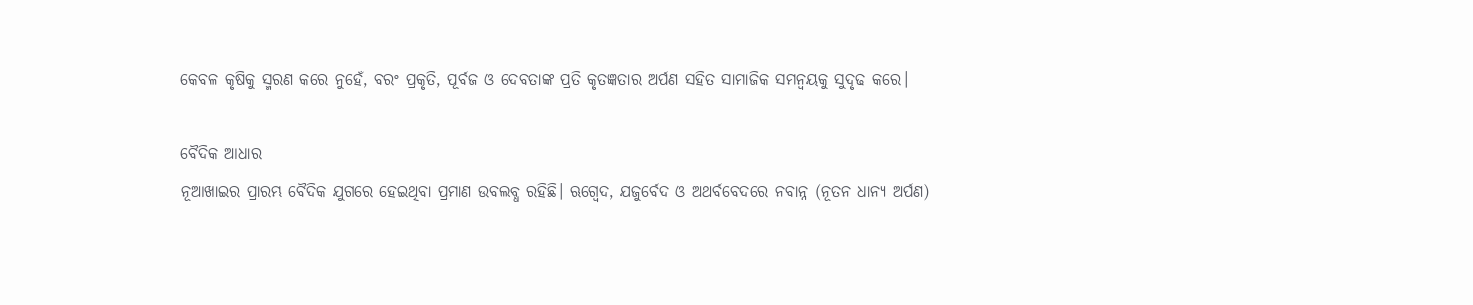କେବଳ କୃଷିକୁ ସ୍ମରଣ କରେ ନୁହେଁ, ବରଂ ପ୍ରକୃତି, ପୂର୍ବଜ ଓ ଦେବତାଙ୍କ ପ୍ରତି କୃତଜ୍ଞତାର ଅର୍ପଣ ସହିତ ସାମାଜିକ ସମନ୍ୱୟକୁ ସୁଦୃଢ କରେ।

ବୈଦିକ ଆଧାର
ନୂଆଖାଇର ପ୍ରାରମ୍ଭ ବୈଦିକ ଯୁଗରେ ହେଇଥିବା ପ୍ରମାଣ ଉବଲବ୍ଧ ରହିଛି। ଋଗ୍ବେଦ, ଯଜୁର୍ବେଦ ଓ ଅଥର୍ବବେଦରେ ନବାନ୍ନ (ନୂତନ ଧାନ୍ୟ ଅର୍ପଣ)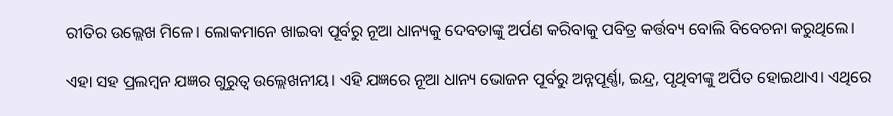ରୀତିର ଉଲ୍ଲେଖ ମିଳେ। ଲୋକମାନେ ଖାଇବା ପୂର୍ବରୁ ନୂଆ ଧାନ୍ୟକୁ ଦେବତାଙ୍କୁ ଅର୍ପଣ କରିବାକୁ ପବିତ୍ର କର୍ତ୍ତବ୍ୟ ବୋଲି ବିବେଚନା କରୁଥିଲେ।

ଏହା ସହ ପ୍ରଲମ୍ବନ ଯଜ୍ଞର ଗୁରୁତ୍ୱ ଉଲ୍ଲେଖନୀୟ। ଏହି ଯଜ୍ଞରେ ନୂଆ ଧାନ୍ୟ ଭୋଜନ ପୂର୍ବରୁ ଅନ୍ନପୂର୍ଣ୍ଣା, ଇନ୍ଦ୍ର, ପୃଥିବୀଙ୍କୁ ଅର୍ପିତ ହୋଇଥାଏ। ଏଥିରେ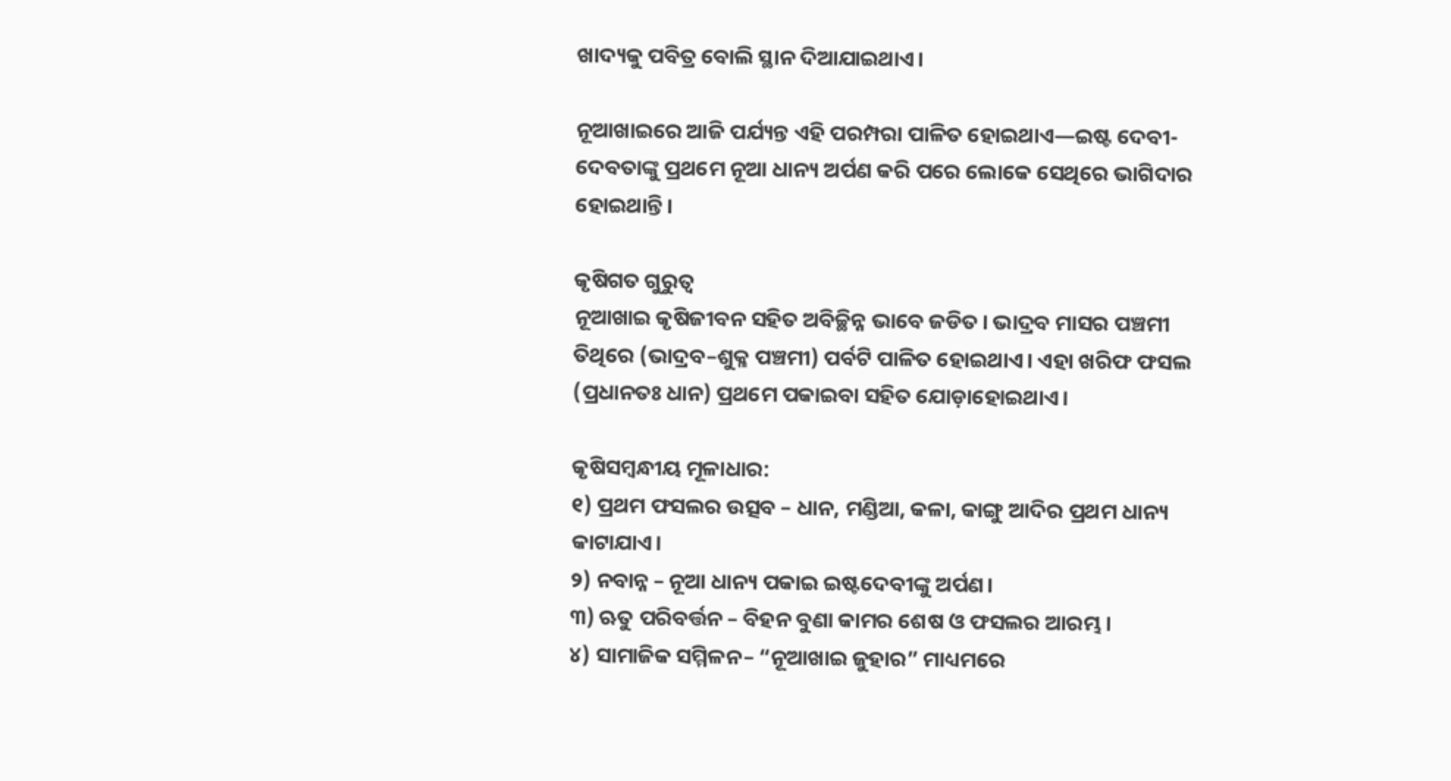ଖାଦ୍ୟକୁ ପବିତ୍ର ବୋଲି ସ୍ଥାନ ଦିଆଯାଇଥାଏ।

ନୂଆଖାଇରେ ଆଜି ପର୍ଯ୍ୟନ୍ତ ଏହି ପରମ୍ପରା ପାଳିତ ହୋଇଥାଏ—ଇଷ୍ଟ ଦେବୀ-ଦେବତାଙ୍କୁ ପ୍ରଥମେ ନୂଆ ଧାନ୍ୟ ଅର୍ପଣ କରି ପରେ ଲୋକେ ସେଥିରେ ଭାଗିଦାର ହୋଇଥାନ୍ତି।

କୃଷିଗତ ଗୁରୁତ୍ୱ
ନୂଆଖାଇ କୃଷିଜୀବନ ସହିତ ଅବିଚ୍ଛିନ୍ନ ଭାବେ ଜଡିତ। ଭାଦ୍ରବ ମାସର ପଞ୍ଚମୀ ତିଥିରେ (ଭାଦ୍ରବ–ଶୁକ୍ଳ ପଞ୍ଚମୀ) ପର୍ବଟି ପାଳିତ ହୋଇଥାଏ। ଏହା ଖରିଫ ଫସଲ (ପ୍ରଧାନତଃ ଧାନ) ପ୍ରଥମେ ପକାଇବା ସହିତ ଯୋଡ଼ାହୋଇଥାଏ।

କୃଷିସମ୍ବନ୍ଧୀୟ ମୂଳାଧାର:
୧) ପ୍ରଥମ ଫସଲର ଉତ୍ସବ – ଧାନ, ମଣ୍ଡିଆ, କଳା, କାଙ୍ଗୁ ଆଦିର ପ୍ରଥମ ଧାନ୍ୟ କାଟାଯାଏ।
୨) ନବାନ୍ନ – ନୂଆ ଧାନ୍ୟ ପକାଇ ଇଷ୍ଟଦେବୀଙ୍କୁ ଅର୍ପଣ।
୩) ଋତୁ ପରିବର୍ତ୍ତନ – ବିହନ ବୁଣା କାମର ଶେଷ ଓ ଫସଲର ଆରମ୍ଭ।
୪) ସାମାଜିକ ସମ୍ମିଳନ– “ନୂଆଖାଇ ଜୁହାର” ମାଧ୍ୟମରେ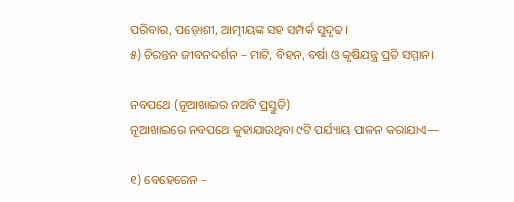ପରିବାର, ପଡ଼ୋଶୀ, ଆତ୍ମୀୟଙ୍କ ସହ ସମ୍ପର୍କ ସୁଦୃଢ।
୫) ଚିରନ୍ତନ ଜୀବନଦର୍ଶନ – ମାଟି, ବିହନ, ବର୍ଷା ଓ କୃଷିଯନ୍ତ୍ର ପ୍ରତି ସମ୍ମାନ।

ନବପଥେ (ନୂଆଖାଇର ନଅଟି ପ୍ରସ୍ତୁତି)
ନୂଆଖାଇରେ ନବପଥେ କୁହାଯାଉଥିବା ୯ଟି ପର୍ଯ୍ୟାୟ ପାଳନ କରାଯାଏ—

୧) ବେହେରେନ –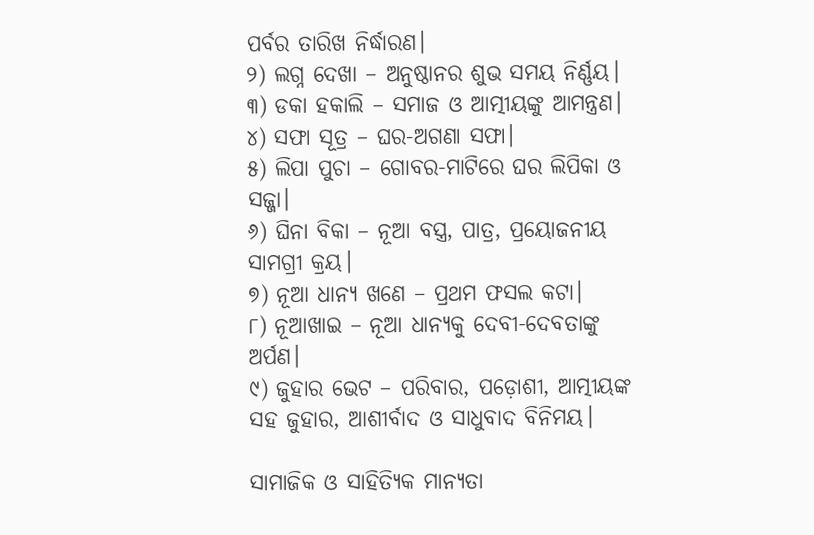ପର୍ବର ତାରିଖ ନିର୍ଦ୍ଧାରଣ।
୨) ଲଗ୍ନ ଦେଖା – ଅନୁଷ୍ଠାନର ଶୁଭ ସମୟ ନିର୍ଣ୍ଣୟ।
୩) ଡକା ହକାଲି – ସମାଜ ଓ ଆତ୍ମୀୟଙ୍କୁ ଆମନ୍ତ୍ରଣ।
୪) ସଫା ସୂତ୍ର – ଘର-ଅଗଣା ସଫା।
୫) ଲିପା ପୁଚା – ଗୋବର-ମାଟିରେ ଘର ଲିପିକା ଓ ସଜ୍ଜା।
୬) ଘିନା ବିକା – ନୂଆ ବସ୍ତ୍ର, ପାତ୍ର, ପ୍ରୟୋଜନୀୟ ସାମଗ୍ରୀ କ୍ରୟ।
୭) ନୂଆ ଧାନ୍ୟ ଖଣେ – ପ୍ରଥମ ଫସଲ କଟା।
୮) ନୂଆଖାଇ – ନୂଆ ଧାନ୍ୟକୁ ଦେବୀ-ଦେବତାଙ୍କୁ ଅର୍ପଣ।
୯) ଜୁହାର ଭେଟ – ପରିବାର, ପଡ଼ୋଶୀ, ଆତ୍ମୀୟଙ୍କ ସହ ଜୁହାର, ଆଶୀର୍ବାଦ ଓ ସାଧୁବାଦ ବିନିମୟ।

ସାମାଜିକ ଓ ସାହିତ୍ୟିକ ମାନ୍ୟତା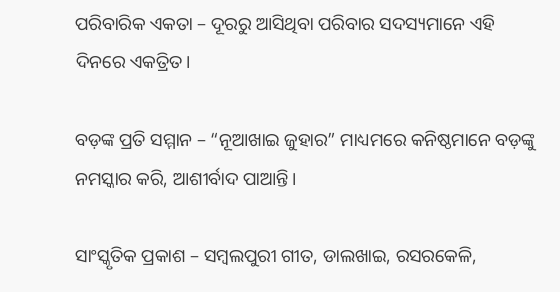ପରିବାରିକ ଏକତା – ଦୂରରୁ ଆସିଥିବା ପରିବାର ସଦସ୍ୟମାନେ ଏହି ଦିନରେ ଏକତ୍ରିତ।

ବଡ଼ଙ୍କ ପ୍ରତି ସମ୍ମାନ – “ନୂଆଖାଇ ଜୁହାର” ମାଧ୍ୟମରେ କନିଷ୍ଠମାନେ ବଡ଼ଙ୍କୁ ନମସ୍କାର କରି, ଆଶୀର୍ବାଦ ପାଆନ୍ତି।

ସାଂସ୍କୃତିକ ପ୍ରକାଶ – ସମ୍ବଲପୁରୀ ଗୀତ, ଡାଲଖାଇ, ରସରକେଳି,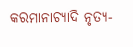କରମାନାଚ୍ୟାଦି ନୃତ୍ୟ-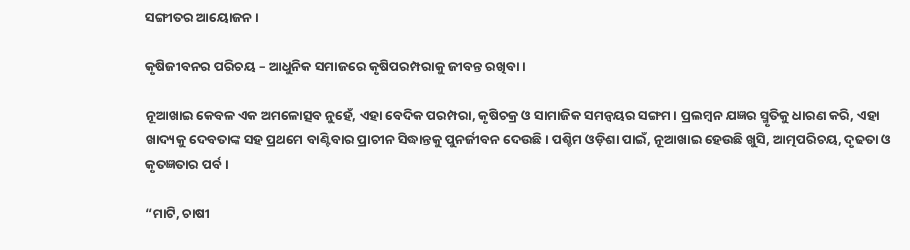ସଙ୍ଗୀତର ଆୟୋଜନ।

କୃଷିଜୀବନର ପରିଚୟ – ଆଧୁନିକ ସମାଜରେ କୃଷିପରମ୍ପରାକୁ ଜୀବନ୍ତ ରଖିବା।

ନୂଆଖାଇ କେବଳ ଏକ ଅମଳୋତ୍ସବ ନୁହେଁ, ଏହା ବେଦିକ ପରମ୍ପରା, କୃଷିଚକ୍ର ଓ ସାମାଜିକ ସମନ୍ୱୟର ସଙ୍ଗମ। ପ୍ରଲମ୍ବନ ଯଜ୍ଞର ସ୍ମୃତିକୁ ଧାରଣ କରି, ଏହା ଖାଦ୍ୟକୁ ଦେବତାଙ୍କ ସହ ପ୍ରଥମେ ବାଣ୍ଟିବାର ପ୍ରାଚୀନ ସିଦ୍ଧାନ୍ତକୁ ପୁନର୍ଜୀବନ ଦେଉଛି। ପଶ୍ଚିମ ଓଡ଼ିଶା ପାଇଁ, ନୂଆଖାଇ ହେଉଛି ଖୁସି, ଆତ୍ମପରିଚୟ, ଦୃଢତା ଓ କୃତଜ୍ଞତାର ପର୍ବ।

“ମାଟି, ଚାଷୀ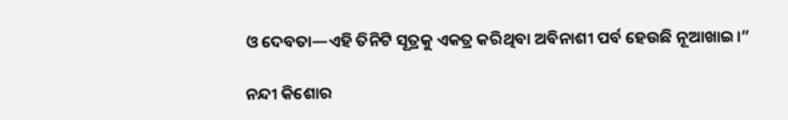ଓ ଦେବତା—ଏହି ତିନିଟି ସୂତ୍ରକୁ ଏକତ୍ର କରିଥିବା ଅବିନାଶୀ ପର୍ବ ହେଉଛି ନୂଆଖାଇ।”

ନନ୍ଦୀ କିଶୋର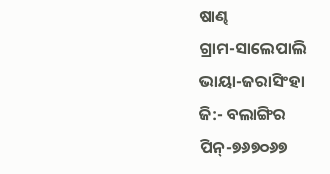ଷାଣ୍ଢ
ଗ୍ରାମ-ସାଲେପାଲି
ଭାୟା-ଜରାସିଂହା
ଜି:- ବଲାଙ୍ଗିର
ପିନ୍-୭୬୭୦୬୭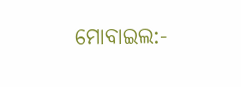ମୋବାଇଲ:-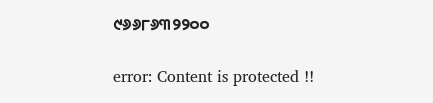୯୬୬୮୬୩୨୨୦୦

error: Content is protected !!